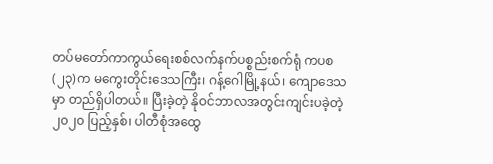တပ်မတော်ကာကွယ်ရေးစစ်လက်နက်ပစ္စည်းစက်ရုံ ကပစ (၂၃)က မကွေးတိုင်းဒေသကြီး၊ ဂန့်ဂေါမြို့နယ်၊ ကျောဒေသမှာ တည်ရှိပါတယ်။ ပြီးခဲ့တဲ့ နိုဝင်ဘာလအတွင်းကျင်းပခဲ့တဲ့ ၂၀၂၀ ပြည့်နှစ်၊ ပါတီစုံအထွေ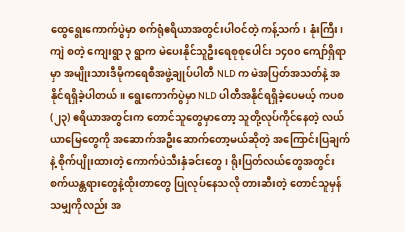ထွေရွေးကောက်ပွဲမှာ စက်ရုံဧရိယာအတွင်းပါဝင်တဲ့ ကန့်သက်၊ နုံးကြီး၊ ကျဲ စတဲ့ ကျေးရွာ ၃ ရွာက မဲပေးနိုင်သူဦးရေစုစုပေါင်း ၁၄၀၀ ကျော်ရှိရာမှာ အမျိုးသားဒီမိုကရေစီအဖွဲ့ချုပ်ပါတီ NLD က မဲအပြတ်အသတ်နဲ့ အနိုင်ရရှိခဲ့ပါတယ်။ ရွေးကောက်ပွဲမှာ NLD ပါတီအနိုင်ရရှိခဲ့ပေမယ့် ကပစ (၂၃) ဧရိယာအတွင်းက တောင်သူတွေမှာတော့ သူတို့လုပ်ကိုင်နေတဲ့ လယ်ယာမြေတွေကို အဆောက်အဦးဆောက်တော့မယ်ဆိုတဲ့ အကြောင်းပြချက်နဲ့ စိုက်ပျိုးထားတဲ့ ကောက်ပဲသီးနှံခင်းတွေ၊ ရိုးပြတ်လယ်တွေအတွင်း စက်ယန္တရားတွေနဲ့ထိုးတာတွေ ပြုလုပ်နေသလို တားဆီးတဲ့ တောင်သူမှန်သမျှကိုလည်း အ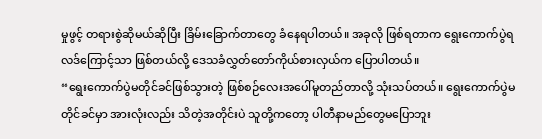မှုဖွင့် တရားစွဲဆိုမယ်ဆိုပြီး ခြိမ်းခြောက်တာတွေ ခံနေရပါတယ်။ အခုလို ဖြစ်ရတာက ရွေးကောက်ပွဲရလဒ်ကြောင့်သာ ဖြစ်တယ်လို့ ဒေသခံလွှတ်တော်ကိုယ်စားလှယ်က ပြောပါတယ်။
“ရွေးကောက်ပွဲမတိုင်ခင်ဖြစ်သွားတဲ့ ဖြစ်စဉ်လေးအပေါ်မူတည်တာလို့ သုံးသပ်တယ်။ ရွေးကောက်ပွဲမတိုင်ခင်မှာ အားလုံးလည်း သိတဲ့အတိုင်းပဲ သူတို့ကတော့ ပါတီနာမည်တွေမပြောဘူး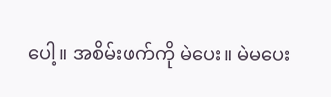ပေါ့။ အစိမ်းဖက်ကို မဲပေး။ မဲမပေး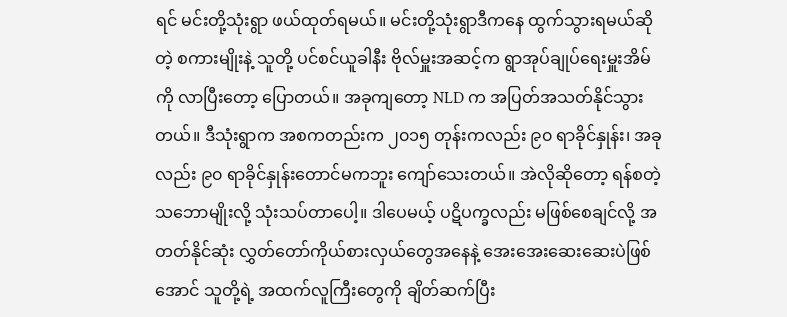ရင် မင်းတို့သုံးရွာ ဖယ်ထုတ်ရမယ်။ မင်းတို့သုံးရွာဒီကနေ ထွက်သွားရမယ်ဆိုတဲ့ စကားမျိုးနဲ့ သူတို့ ပင်စင်ယူခါနီး ဗိုလ်မှူးအဆင့်က ရွာအုပ်ချုပ်ရေးမှူးအိမ်ကို လာပြီးတော့ ပြောတယ်။ အခုကျတော့ NLD က အပြတ်အသတ်နိုင်သွားတယ်။ ဒီသုံးရွာက အစကတည်းက ၂၀၁၅ တုန်းကလည်း ၉၀ ရာခိုင်နှုန်း၊ အခုလည်း ၉၀ ရာခိုင်နှုန်းတောင်မကဘူး ကျော်သေးတယ်။ အဲလိုဆိုတော့ ရန်စတဲ့သဘောမျိုးလို့ သုံးသပ်တာပေါ့။ ဒါပေမယ့် ပဋိပက္ခလည်း မဖြစ်စေချင်လို့ အတတ်နိုင်ဆုံး လွှတ်တော်ကိုယ်စားလှယ်တွေအနေနဲ့ အေးအေးဆေးဆေးပဲဖြစ်အောင် သူတို့ရဲ့ အထက်လူကြီးတွေကို ချိတ်ဆက်ပြီး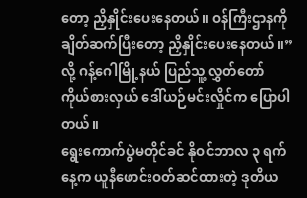တော့ ညှိနှိုင်းပေးနေတယ်။ ဝန်ကြီးဌာနကို ချိတ်ဆက်ပြီးတော့ ညှိနှိုင်းပေးနေတယ်။”လို့ ဂန့်ဂေါမြို့နယ် ပြည်သူ့လွှတ်တော်ကိုယ်စားလှယ် ဒေါ်ယဉ်မင်းလှိုင်က ပြောပါတယ်။
ရွေးကောက်ပွဲမတိုင်ခင် နိုဝင်ဘာလ ၃ ရက်နေ့က ယူနီဖောင်းဝတ်ဆင်ထားတဲ့ ဒုတိယ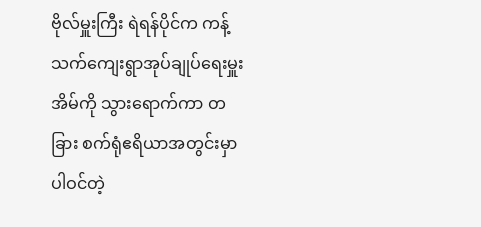ဗိုလ်မှူးကြီး ရဲရန်ပိုင်က ကန့်သက်ကျေးရွာအုပ်ချုပ်ရေးမှူးအိမ်ကို သွားရောက်ကာ တခြား စက်ရုံဧရိယာအတွင်းမှာ ပါဝင်တဲ့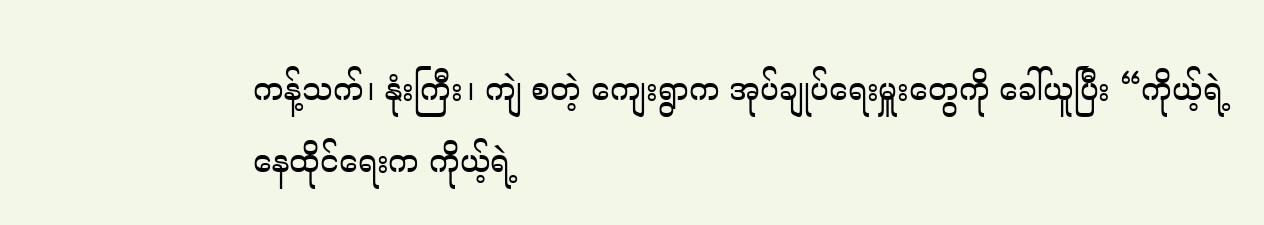ကန့်သက်၊ နုံးကြီး၊ ကျဲ စတဲ့ ကျေးရွာက အုပ်ချုပ်ရေးမှူးတွေကို ခေါ်ယူပြီး “ကိုယ့်ရဲ့ နေထိုင်ရေးက ကိုယ့်ရဲ့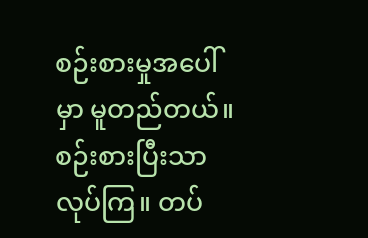စဉ်းစားမှုအပေါ်မှာ မူတည်တယ်။ စဉ်းစားပြီးသာ လုပ်ကြ။ တပ်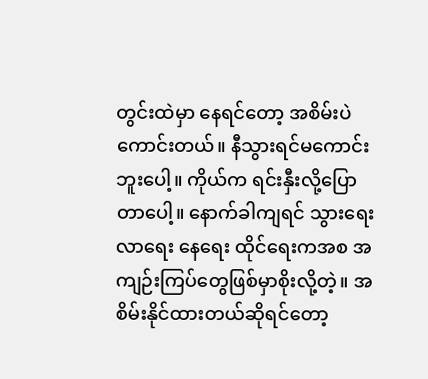တွင်းထဲမှာ နေရင်တော့ အစိမ်းပဲကောင်းတယ်။ နီသွားရင်မကောင်းဘူးပေါ့။ ကိုယ်က ရင်းနှီးလို့ပြောတာပေါ့။ နောက်ခါကျရင် သွားရေးလာရေး နေရေး ထိုင်ရေးကအစ အကျဉ်းကြပ်တွေဖြစ်မှာစိုးလို့တဲ့။ အစိမ်းနိုင်ထားတယ်ဆိုရင်တော့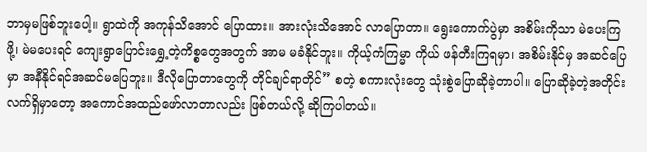ဘာမှမဖြစ်ဘူးပေါ့။ ရွာထဲကို အကုန်သိအောင် ပြောထား။ အားလုံးသိအောင် လာပြောတာ။ ရွေးကောက်ပွဲမှာ အစိမ်းကိုသာ မဲပေးကြဖို့၊ မဲမပေးရင် ကျေးရွာပြောင်းရွှေ့တဲ့ကိစ္စတွေအတွက် အာမ မခံနိုင်ဘူး။ ကိုယ့်ကံကြမ္မာ ကိုယ် ဖန်တီးကြရမှာ၊ အစိမ်းနိုင်မှ အဆင်ပြေမှာ အနီနိုင်ရင်အဆင်မပြေဘူး။ ဒီလိုပြောတာတွေကို တိုင်ချင်ရာတိုင်” စတဲ့ စကားလုံးတွေ သုံးစွဲပြောဆိုခဲ့တာပါ။ ပြောဆိုခဲ့တဲ့အတိုင်း လက်ရှိမှာတော့ အကောင်အထည်ဖော်လာတာလည်း ဖြစ်တယ်လို့ ဆိုကြပါတယ်။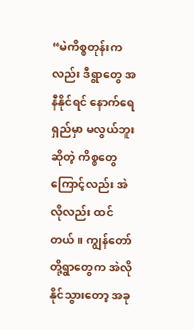“မဲကိစ္စတုန်းကလည်း ဒီရွာတွေ အနီနိုင်ရင် နောက်ရေရှည်မှာ မလွယ်ဘူးဆိုတဲ့ ကိစ္စတွေကြောင့်လည်း အဲလိုလည်း ထင်တယ်။ ကျွန်တော်တို့ရွာတွေက အဲလိုနိုင်သွားတော့ အခု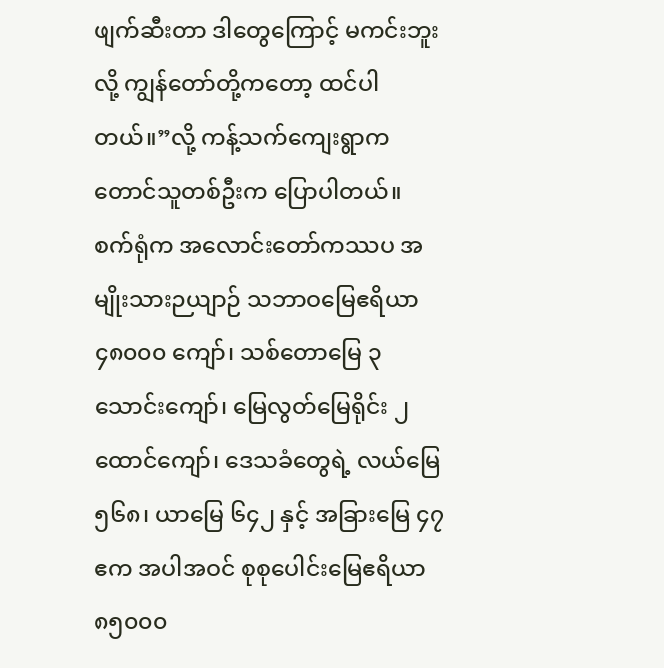ဖျက်ဆီးတာ ဒါတွေကြောင့် မကင်းဘူးလို့ ကျွန်တော်တို့ကတော့ ထင်ပါတယ်။”လို့ ကန့်သက်ကျေးရွာက တောင်သူတစ်ဦးက ပြောပါတယ်။
စက်ရုံက အလောင်းတော်ကဿပ အမျိုးသားဉယျာဉ် သဘာဝမြေဧရိယာ ၄၈၀၀၀ ကျော်၊ သစ်တောမြေ ၃ သောင်းကျော်၊ မြေလွတ်မြေရိုင်း ၂ ထောင်ကျော်၊ ဒေသခံတွေရဲ့ လယ်မြေ ၅၆၈၊ ယာမြေ ၆၄၂ နှင့် အခြားမြေ ၄၇ ဧက အပါအဝင် စုစုပေါင်းမြေဧရိယာ ၈၅၀၀၀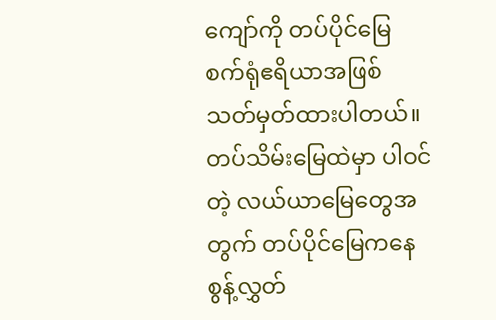ကျော်ကို တပ်ပိုင်မြေ စက်ရုံဧရိယာအဖြစ် သတ်မှတ်ထားပါတယ်။ တပ်သိမ်းမြေထဲမှာ ပါဝင်တဲ့ လယ်ယာမြေတွေအတွက် တပ်ပိုင်မြေကနေ စွန့်လွှတ်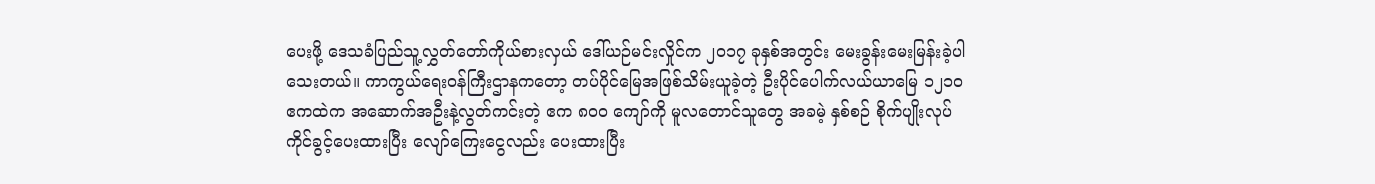ပေးဖို့ ဒေသခံပြည်သူ့လွှတ်တော်ကိုယ်စားလှယ် ဒေါ်ယဉ်မင်းလှိုင်က ၂၀၁၇ ခုနှစ်အတွင်း မေးခွန်းမေးမြန်းခဲ့ပါသေးတယ်။ ကာကွယ်ရေးဝန်ကြီးဌာနကတော့ တပ်ပိုင်မြေအဖြစ်သိမ်းယူခဲ့တဲ့ ဦးပိုင်ပေါက်လယ်ယာမြေ ၁၂၁၀ ဧကထဲက အဆောက်အဦးနဲ့လွတ်ကင်းတဲ့ ဧက ၈၀၀ ကျော်ကို မူလတောင်သူတွေ အခမဲ့ နှစ်စဉ် စိုက်ပျိုးလုပ်ကိုင်ခွင့်ပေးထားပြီး လျော်ကြေးငွေလည်း ပေးထားပြီး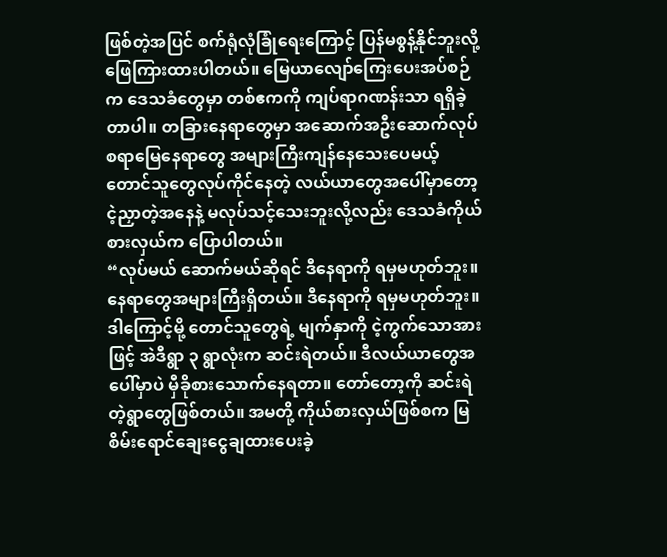ဖြစ်တဲ့အပြင် စက်ရုံလုံခြုံရေးကြောင့် ပြန်မစွန့်နိုင်ဘူးလို့ ဖြေကြားထားပါတယ်။ မြေယာလျော်ကြေးပေးအပ်စဉ်က ဒေသခံတွေမှာ တစ်ဧကကို ကျပ်ရာဂဏန်းသာ ရရှိခဲ့တာပါ။ တခြားနေရာတွေမှာ အဆောက်အဦးဆောက်လုပ်စရာမြေနေရာတွေ အများကြီးကျန်နေသေးပေမယ့် တောင်သူတွေလုပ်ကိုင်နေတဲ့ လယ်ယာတွေအပေါ်မှာတော့ ငဲ့ညှာတဲ့အနေနဲ့ မလုပ်သင့်သေးဘူးလို့လည်း ဒေသခံကိုယ်စားလှယ်က ပြောပါတယ်။
“လုပ်မယ် ဆောက်မယ်ဆိုရင် ဒီနေရာကို ရမှမဟုတ်ဘူး။ နေရာတွေအများကြီးရှိတယ်။ ဒီနေရာကို ရမှမဟုတ်ဘူး။ ဒါကြောင့်မို့ တောင်သူတွေရဲ့ မျက်နှာကို ငဲ့ကွက်သောအားဖြင့် အဲဒီရွာ ၃ ရွာလုံးက ဆင်းရဲတယ်။ ဒီလယ်ယာတွေအပေါ်မှာပဲ မှီခိုစားသောက်နေရတာ။ တော်တော့ကို ဆင်းရဲတဲ့ရွာတွေဖြစ်တယ်။ အမတို့ ကိုယ်စားလှယ်ဖြစ်စက မြစိမ်းရောင်ချေးငွေချထားပေးခဲ့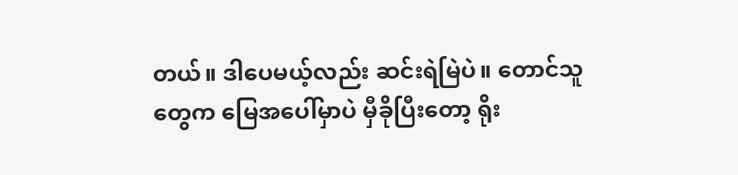တယ်။ ဒါပေမယ့်လည်း ဆင်းရဲမြဲပဲ။ တောင်သူတွေက မြေအပေါ်မှာပဲ မှီခိုပြီးတော့ ရိုး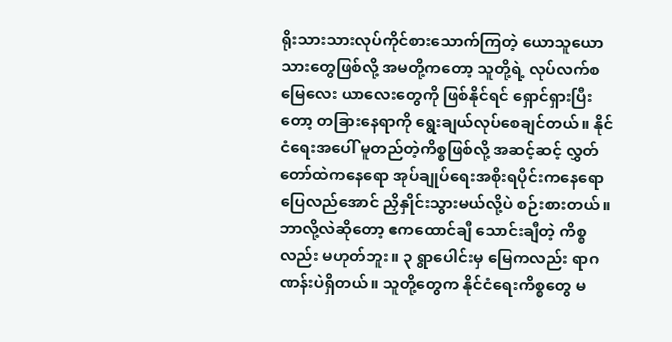ရိုးသားသားလုပ်ကိုင်စားသောက်ကြတဲ့ ယောသူယောသားတွေဖြစ်လို့ အမတို့ကတော့ သူတို့ရဲ့ လုပ်လက်စ မြေလေး ယာလေးတွေကို ဖြစ်နိုင်ရင် ရှောင်ရှားပြီးတော့ တခြားနေရာကို ရွေးချယ်လုပ်စေချင်တယ်။ နိုင်ငံရေးအပေါ် မူတည်တဲ့ကိစ္စဖြစ်လို့ အဆင့်ဆင့် လွှတ်တော်ထဲကနေရော အုပ်ချုပ်ရေးအစိုးရပိုင်းကနေရော ပြေလည်အောင် ညှိနှိုင်းသွားမယ်လို့ပဲ စဉ်းစားတယ်။ ဘာလို့လဲဆိုတော့ ဧကထောင်ချီ သောင်းချီတဲ့ ကိစ္စလည်း မဟုတ်ဘူး။ ၃ ရွာပေါင်းမှ မြေကလည်း ရာဂဏန်းပဲရှိတယ်။ သူတို့တွေက နိုင်ငံရေးကိစ္စတွေ မ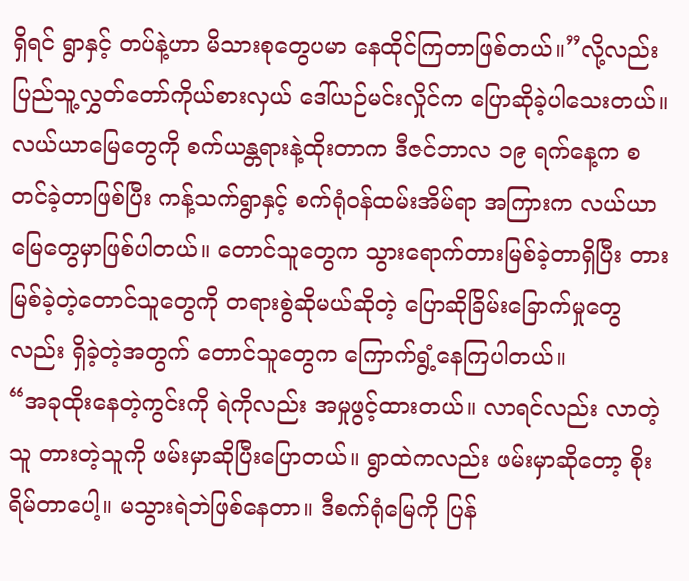ရှိရင် ရွာနှင့် တပ်နဲ့ဟာ မိသားစုတွေပမာ နေထိုင်ကြတာဖြစ်တယ်။”လို့လည်း ပြည်သူ့လွှတ်တော်ကိုယ်စားလှယ် ဒေါ်ယဉ်မင်းလှိုင်က ပြောဆိုခဲ့ပါသေးတယ်။
လယ်ယာမြေတွေကို စက်ယန္တရားနဲ့ထိုးတာက ဒီဇင်ဘာလ ၁၉ ရက်နေ့က စတင်ခဲ့တာဖြစ်ပြီး ကန့်သက်ရွာနှင့် စက်ရုံဝန်ထမ်းအိမ်ရာ အကြားက လယ်ယာမြေတွေမှာဖြစ်ပါတယ်။ တောင်သူတွေက သွားရောက်တားမြစ်ခဲ့တာရှိပြီး တားမြစ်ခဲ့တဲ့တောင်သူတွေကို တရားစွဲဆိုမယ်ဆိုတဲ့ ပြောဆိုခြိမ်းခြောက်မှုတွေလည်း ရှိခဲ့တဲ့အတွက် တောင်သူတွေက ကြောက်ရွံ့နေကြပါတယ်။
“အခုထိုးနေတဲ့ကွင်းကို ရဲကိုလည်း အမှုဖွင့်ထားတယ်။ လာရင်လည်း လာတဲ့သူ တားတဲ့သူကို ဖမ်းမှာဆိုပြီးပြောတယ်။ ရွာထဲကလည်း ဖမ်းမှာဆိုတော့ စိုးရိမ်တာပေါ့။ မသွားရဲဘဲဖြစ်နေတာ။ ဒီစက်ရုံမြေကို ပြန်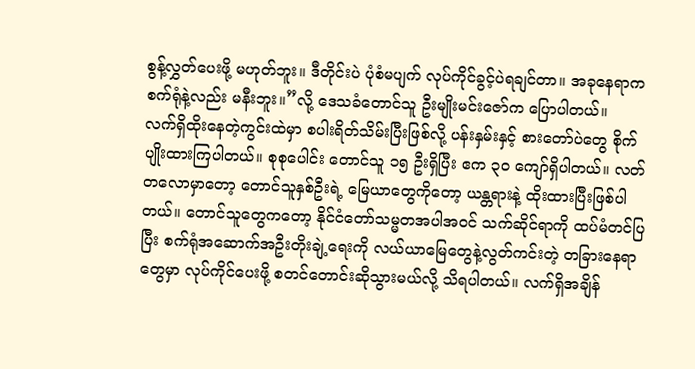စွန့်လွှတ်ပေးဖို့ မဟုတ်ဘူး။ ဒီတိုင်းပဲ ပုံစံမပျက် လုပ်ကိုင်ခွင့်ပဲရချင်တာ။ အခုနေရာက စက်ရုံနဲ့လည်း မနီးဘူး။”လို့ ဒေသခံတောင်သူ ဦးမျိုးမင်းဇော်က ပြောပါတယ်။
လက်ရှိထိုးနေတဲ့ကွင်းထဲမှာ စပါးရိတ်သိမ်းပြီးဖြစ်လို့ ပန်းနှမ်းနှင့် စားတော်ပဲတွေ စိုက်ပျိုးထားကြပါတယ်။ စုစုပေါင်း တောင်သူ ၁၅ ဦးရှိပြီး ဧက ၃၀ ကျော်ရှိပါတယ်။ လတ်တလောမှာတော့ တောင်သူနှစ်ဦးရဲ့ မြေယာတွေကိုတော့ ယန္တရားနဲ့ ထိုးထားပြီးဖြစ်ပါတယ်။ တောင်သူတွေကတော့ နိုင်ငံတော်သမ္မတအပါအဝင် သက်ဆိုင်ရာကို ထပ်မံတင်ပြပြီး စက်ရုံအဆောက်အဦးတိုးချဲ့ရေးကို လယ်ယာမြေတွေနဲ့လွတ်ကင်းတဲ့ တခြားနေရာတွေမှာ လုပ်ကိုင်ပေးဖို့ စတင်တောင်းဆိုသွားမယ်လို့ သိရပါတယ်။ လက်ရှိအချိန်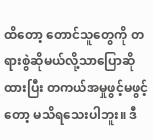ထိတော့ တောင်သူတွေကို တရားစွဲဆိုမယ်လို့သာပြောဆိုထားပြီး တကယ်အမှုဖွင့်မဖွင့်တော့ မသိရသေးပါဘူး။ ဒီ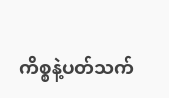ကိစ္စနဲ့ပတ်သက်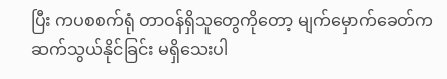ပြီး ကပစစက်ရုံ တာဝန်ရှိသူတွေကိုတော့ မျက်မှောက်ခေတ်က ဆက်သွယ်နိုင်ခြင်း မရှိသေးပါ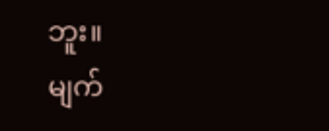ဘူး။
မျက်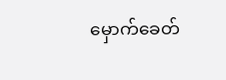မှောက်ခေတ်